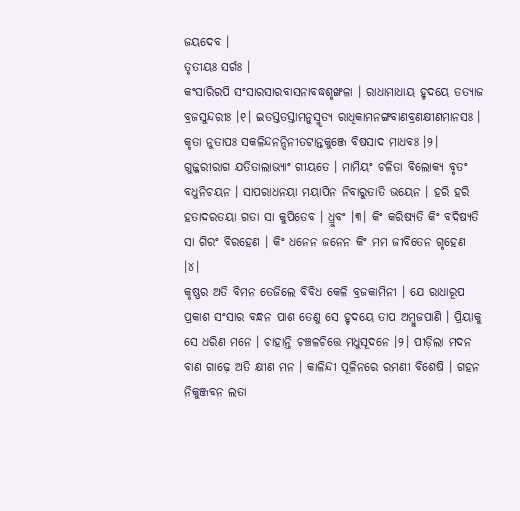ଜୟଦେବ ।
ତୃତୀୟଃ ସର୍ଗଃ ।
କଂସାରିରପି ସଂସାରସାରବାସନାବଦ୍ଧଶୃଙ୍ଖଳା । ରାଧାମାଧାୟ ହୃଦୟେ ତତ୍ୟାଜ ବ୍ରଜସୁନ୍ଦରୀଃ ।୧। ଇତସ୍ତତସ୍ତାମନୁସ୍ମୃତ୍ୟ ରାଧିକାମନଙ୍ଗବାଣବ୍ରଣକ୍ଷୀଣମାନସଃ । କୃତା ନୁତାପଃ ସକଳିନ୍ଦନନ୍ଦିନୀତଟାନ୍ତକୁଞ୍ଜେ ବିଷସାଦ ମାଧବଃ ।୨। ଗୁଜ୍ଜରୀରାଗ ଯତିତାଲାଭ୍ୟାଂ ଗୀୟତେ । ମାମିୟଂ ଚଳିତା ବିଲୋକ୍ୟ ବୃତଂ ବଧୁନିଚୟନ । ସାପରାଧନୟା ମୟାପିନ ନିବାରୁତାତି ଭୟେନ । ହରି ହରି ହତାଦରତୟା ଗତା ସା କୁପିତେବ । ଧ୍ରୁବଂ ।୩। କିଂ କରିଷ୍ୟତି କିଂ ବଦିଷ୍ୟତି ସା ଗିରଂ ବିରହେଣ । କିଂ ଧନେନ ଜନେନ କିଂ ମମ ଜୀବିତେନ ଗୃହେଣ ।୪।
କୃଷ୍ଣର ଅତି ବିମନ ତେଜିଲେ ବିବିଧ କେଳି ବ୍ରଜକାମିନୀ । ଯେ ରାଧାରୂପ ପ୍ରକାଶ ସଂସାର ବନ୍ଧନ ପାଶ ତେଣୁ ସେ ହୃଦୟେ ତାପ ଅମ୍ବୁଜପାଣି । ପ୍ରିୟାକୁ ସେ ଧରିଣ ମନେ । ଚାହାନ୍ତି ଚଞ୍ଚଳଚିତ୍ତେ ମଧୁସୂଦନେ ।୨। ପୀଡ଼ିଲା ମଦନ ବାଣ ଗାଢ଼େ ଅତି କ୍ଷୀଣ ମନ । କାଳିନ୍ଦୀ ପୂଳିନରେ ରମଣୀ ବିଶେଷି । ଗହନ ନିକୁଞ୍ଜବନ ଲତା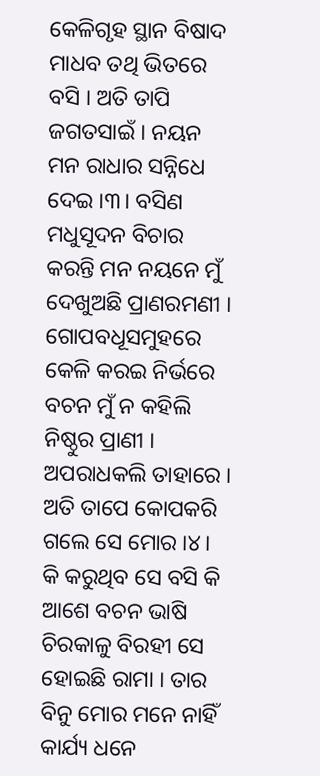କେଳିଗୃହ ସ୍ଥାନ ବିଷାଦ ମାଧବ ତଥି ଭିତରେ ବସି । ଅତି ତାପି ଜଗତସାଇଁ । ନୟନ ମନ ରାଧାର ସନ୍ନିଧେ ଦେଇ ।୩। ବସିଣ ମଧୁସୂଦନ ବିଚାର କରନ୍ତି ମନ ନୟନେ ମୁଁ ଦେଖୁଅଛି ପ୍ରାଣରମଣୀ । ଗୋପବଧୂସମୁହରେ କେଳି କରଇ ନିର୍ଭରେ ବଚନ ମୁଁ ନ କହିଲି ନିଷ୍ଠୁର ପ୍ରାଣୀ । ଅପରାଧକଲି ତାହାରେ । ଅତି ତାପେ କୋପକରି ଗଲେ ସେ ମୋର ।୪। କି କରୁଥିବ ସେ ବସି କି ଆଶେ ବଚନ ଭାଷି ଚିରକାଳୁ ବିରହୀ ସେ ହୋଇଛି ରାମା । ତାର ବିନୁ ମୋର ମନେ ନାହିଁ କାର୍ଯ୍ୟ ଧନେ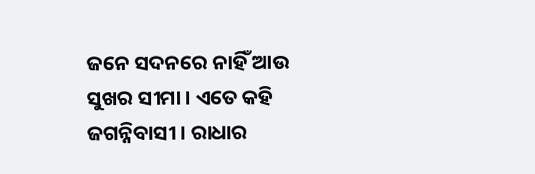ଜନେ ସଦନରେ ନାହିଁ ଆଉ ସୁଖର ସୀମା । ଏତେ କହି ଜଗନ୍ନିବାସୀ । ରାଧାର